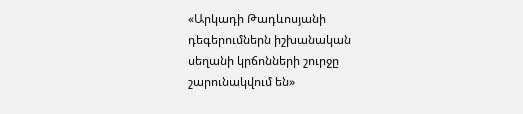«Արկադի Թադևոսյանի դեգերումներն իշխանական սեղանի կրճոնների շուրջը շարունակվում են»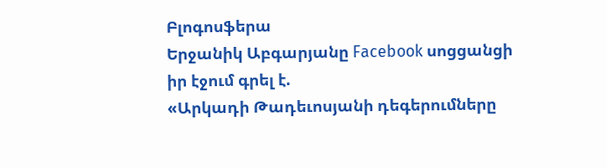Բլոգոսֆերա
Երջանիկ Աբգարյանը Facebook սոցցանցի իր էջում գրել է.
«Արկադի Թադեւոսյանի դեգերումները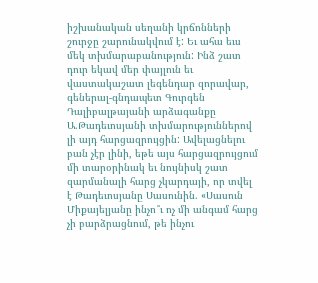իշխանական սեղանի կրճոնների շուրջը շարունակվում է: Եւ ահա եւս մեկ տխմարաբանություն: Ինձ շատ դուր եկավ մեր փայլուն եւ վաստակաշատ լեգենդար զորավար, գեներալ-գնդապետ Գուրգեն Դալիբալթայանի արձագանքը Ա.Թադեւոսյանի տխմարություններով լի այդ հարցազրույցին: Ավելացնելու բան չէր լինի, եթե այս հարցազրույցում մի տարօրինակ եւ նույնիսկ շատ զարմանալի հարց չկարդայի, որ տվել է Թադեւոսյանը Սասունին. «Սասուն Միքայելյանը ինչո՞ւ ոչ մի անգամ հարց չի բարձրացնում, թե ինչու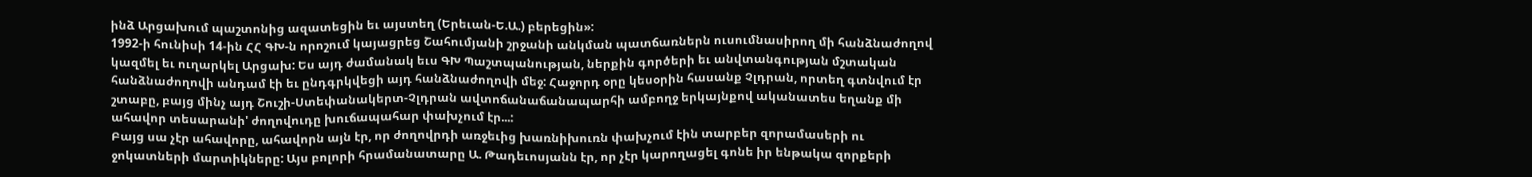ինձ Արցախում պաշտոնից ազատեցին եւ այստեղ (Երեւան-Ե.Ա.) բերեցին»:
1992-ի հունիսի 14-ին ՀՀ ԳԽ-ն որոշում կայացրեց Շահումյանի շրջանի անկման պատճառներն ուսումնասիրող մի հանձնաժողով կազմել եւ ուղարկել Արցախ: Ես այդ ժամանակ եւս ԳԽ Պաշտպանության, ներքին գործերի եւ անվտանգության մշտական հանձնաժողովի անդամ էի եւ ընդգրկվեցի այդ հանձնաժողովի մեջ: Հաջորդ օրը կեսօրին հասանք Չլդրան, որտեղ գտնվում էր շտաբը, բայց մինչ այդ Շուշի-Ստեփանակերտ-Չլդրան ավտոճանաճանապարհի ամբողջ երկայնքով ականատես եղանք մի ահավոր տեսարանի' ժողովուդը խուճապահար փախչում էր...:
Բայց սա չէր ահավորը, ահավորն այն էր, որ ժողովրդի առջեւից խառնիխուռն փախչում էին տարբեր զորամասերի ու ջոկատների մարտիկները: Այս բոլորի հրամանատարը Ա. Թադեւոսյանն էր, որ չէր կարողացել գոնե իր ենթակա զորքերի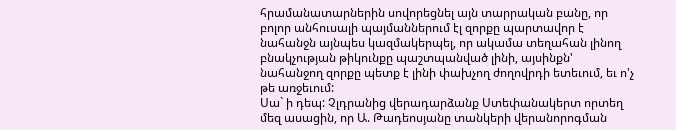հրամանատարներին սովորեցնել այն տարրական բանը, որ բոլոր անհուսալի պայմաններում էլ զորքը պարտավոր է նահանջն այնպես կազմակերպել, որ ակամա տեղահան լինող բնակչության թիկունքը պաշտպանված լինի, այսինքն' նահանջող զորքը պետք է լինի փախչող ժողովրդի ետեւում, եւ ո'չ թե առջեւում:
Սա` ի դեպ: Չլդրանից վերադարձանք Ստեփանակերտ որտեղ մեզ ասացին, որ Ա. Թադեոսյանը տանկերի վերանորոգման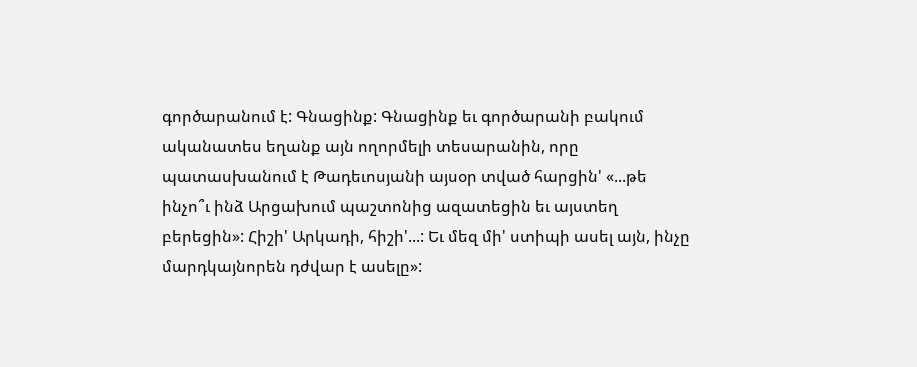գործարանում է: Գնացինք: Գնացինք եւ գործարանի բակում ականատես եղանք այն ողորմելի տեսարանին, որը պատասխանում է Թադեւոսյանի այսօր տված հարցին' «...թե ինչո՞ւ ինձ Արցախում պաշտոնից ազատեցին եւ այստեղ բերեցին»: Հիշի' Արկադի, հիշի'...: Եւ մեզ մի' ստիպի ասել այն, ինչը մարդկայնորեն դժվար է ասելը»: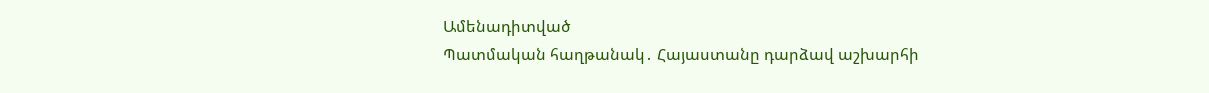Ամենադիտված
Պատմական հաղթանակ․ Հայաստանը դարձավ աշխարհի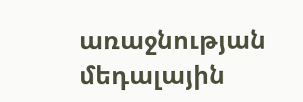առաջնության մեդալային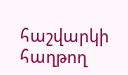հաշվարկի հաղթող